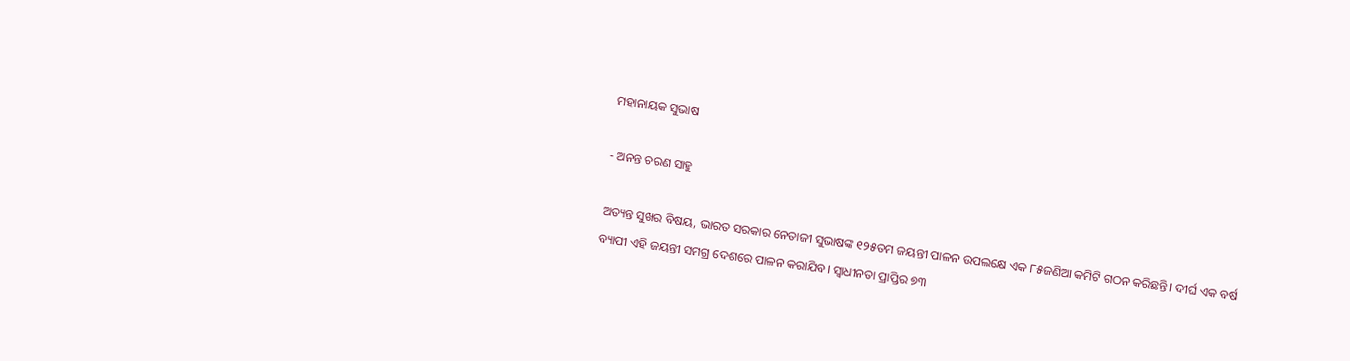ମହାନାୟକ ସୁଭାଷ

- ଅନନ୍ତ ଚରଣ ସାହୁ

ଅତ୍ୟନ୍ତ ସୁଖର ବିଷୟ, ଭାରତ ସରକାର ନେତାଜୀ ସୁଭାଷଙ୍କ ୧୨୫ତମ ଜୟନ୍ତୀ ପାଳନ ଉପଲକ୍ଷେ ଏକ ୮୫ଜଣିଆ କମିଟି ଗଠନ କରିଛନ୍ତି। ଦୀର୍ଘ ଏକ ବର୍ଷ ବ୍ୟାପୀ ଏହି ଜୟନ୍ତୀ ସମଗ୍ର ଦେଶରେ ପାଳନ କରାଯିବ। ସ୍ବାଧୀନତା ପ୍ରାପ୍ତିର ୭୩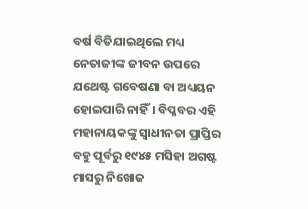ବର୍ଷ ବିତିଯାଇଥିଲେ ମଧ୍ୟ ନେତାଜୀଙ୍କ ଜୀବନ ଉପରେ ଯଥେଷ୍ଟ ଗବେଷଣା ବା ଅଧ୍ୟୟନ ହୋଇପାରି ନାହିଁ। ବିପ୍ଳବର ଏହି ମହାନାୟକଙ୍କୁ ସ୍ବାଧୀନତା ପ୍ରାପ୍ତିର ବହୁ ପୂର୍ବରୁ ୧୯୪୫ ମସିହା ଅଗଷ୍ଟ ମାସରୁ ନିଖୋଜ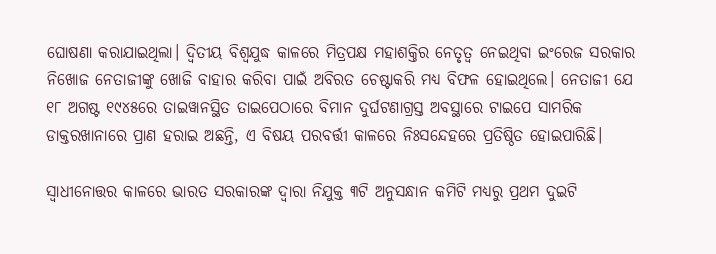ଘୋଷଣା କରାଯାଇଥିଲା। ଦ୍ବିତୀୟ ବିଶ୍ବଯୁଦ୍ଧ କାଳରେ ମିତ୍ରପକ୍ଷ ମହାଶକ୍ତିର ନେତୃତ୍ବ ନେଇଥିବା ଇଂରେଜ ସରକାର ନିଖୋଜ ନେତାଜୀଙ୍କୁ ଖୋଜି ବାହାର କରିବା ପାଇଁ ଅବିରତ ଚେଷ୍ଟାକରି ମଧ୍ୟ ବିଫଳ ହୋଇଥିଲେ। ନେତାଜୀ ଯେ ୧୮ ଅଗଷ୍ଟ ୧୯୪୫ରେ ତାଇୱାନସ୍ଥିତ ତାଇପେଠାରେ ବିମାନ ଦୁର୍ଘଟଣାଗ୍ରସ୍ତ ଅବସ୍ଥାରେ ଟାଇପେ ସାମରିକ ଡାକ୍ତରଖାନାରେ ପ୍ରାଣ ହରାଇ ଅଛନ୍ତି, ଏ ବିଷୟ ପରବର୍ତ୍ତୀ କାଳରେ ନିଃସନ୍ଦେହରେ ପ୍ରତିଷ୍ଠିତ ହୋଇପାରିଛି।

ସ୍ବାଧୀନୋତ୍ତର କାଳରେ ଭାରତ ସରକାରଙ୍କ ଦ୍ବାରା ନିଯୁକ୍ତ ୩ଟି ଅନୁସନ୍ଧାନ କମିଟି ମଧ୍ୟରୁ ପ୍ରଥମ ଦୁଇଟି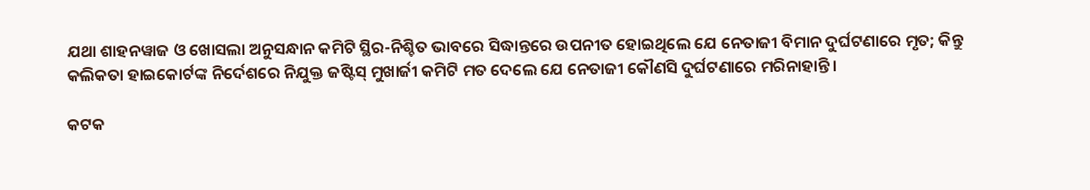ଯଥା ଶାହନୱାଜ ଓ ଖୋସଲା ଅନୁସନ୍ଧାନ କମିଟି ସ୍ଥିର-ନିଶ୍ଚିତ ଭାବରେ ସିଦ୍ଧାନ୍ତରେ ଉପନୀତ ହୋଇଥିଲେ ଯେ ନେତାଜୀ ବିମାନ ଦୁର୍ଘଟଣାରେ ମୃତ; କିନ୍ତୁ କଲିକତା ହାଇକୋର୍ଟଙ୍କ ନିର୍ଦେଶରେ ନିଯୁକ୍ତ ଜଷ୍ଟିସ୍‌ ମୁଖାର୍ଜୀ କମିଟି ମତ ଦେଲେ ଯେ ନେତାଜୀ କୌଣସି ଦୁର୍ଘଟଣାରେ ମରିନାହାନ୍ତି।

କଟକ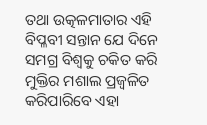ତଥା ଉତ୍କଳମାତାର ଏହି ବିପ୍ଳବୀ ସନ୍ତାନ ଯେ ଦିନେ ସମଗ୍ର ବିଶ୍ବକୁ ଚକିତ କରି ମୁକ୍ତିର ମଶାଲ ପ୍ରଜ୍ବଳିତ କରିପାରିବେ ଏହା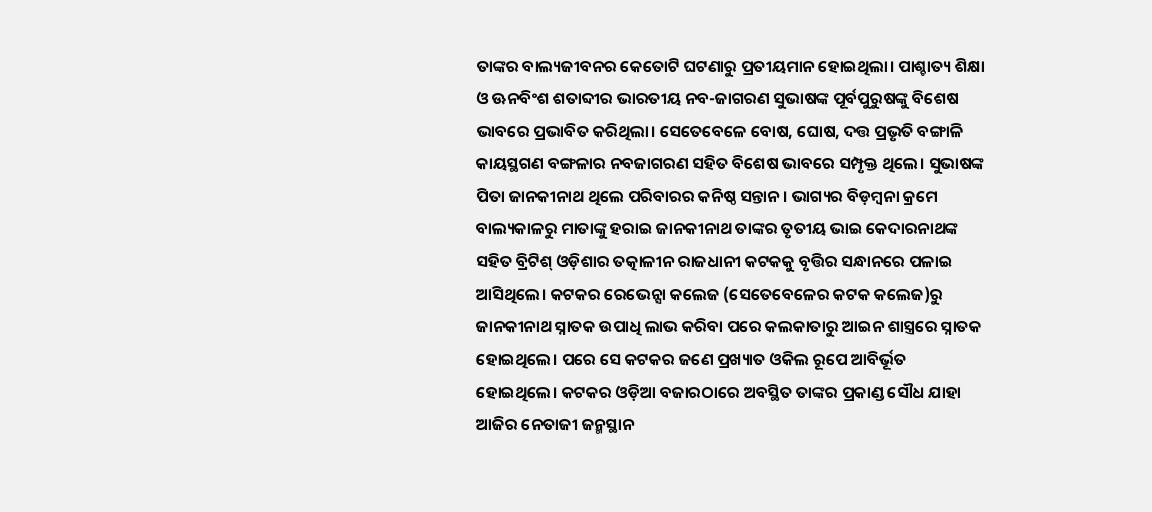ତାଙ୍କର ବାଲ୍ୟଜୀବନର କେତୋଟି ଘଟଣାରୁ ପ୍ରତୀୟମାନ ହୋଇଥିଲା। ପାଶ୍ଚାତ୍ୟ ଶିକ୍ଷା ଓ ଊନବିଂଶ ଶତାବ୍ଦୀର ଭାରତୀୟ ନବ-ଜାଗରଣ ସୁଭାଷଙ୍କ ପୂର୍ବପୁରୁଷଙ୍କୁ ବିଶେଷ ଭାବରେ ପ୍ରଭାବିତ କରିଥିଲା। ସେତେବେଳେ ବୋଷ, ଘୋଷ, ଦତ୍ତ ପ୍ରଭୃତି ବଙ୍ଗାଳି କାୟସ୍ଥଗଣ ବଙ୍ଗଳାର ନବଜାଗରଣ ସହିତ ବିଶେଷ ଭାବରେ ସମ୍ପୃକ୍ତ ଥିଲେ। ସୁଭାଷଙ୍କ ପିତା ଜାନକୀନାଥ ଥିଲେ ପରିବାରର କନିଷ୍ଠ ସନ୍ତାନ। ଭାଗ୍ୟର ବିଡ଼ମ୍ବନା କ୍ରମେ ବାଲ୍ୟକାଳରୁ ମାତାଙ୍କୁ ହରାଇ ଜାନକୀନାଥ ତାଙ୍କର ତୃତୀୟ ଭାଇ କେଦାରନାଥଙ୍କ ସହିତ ବ୍ରିଟିଶ୍‌ ଓଡ଼ିଶାର ତତ୍କାଳୀନ ରାଜଧାନୀ କଟକକୁ ବୃତ୍ତିର ସନ୍ଧାନରେ ପଳାଇ ଆସିଥିଲେ। କଟକର ରେଭେନ୍ସା କଲେଜ (ସେତେବେଳେର କଟକ କଲେଜ)ରୁ ଜାନକୀନାଥ ସ୍ନାତକ ଉପାଧି ଲାଭ କରିବା ପରେ କଲକାତାରୁ ଆଇନ ଶାସ୍ତ୍ରରେ ସ୍ନାତକ ହୋଇଥିଲେ। ପରେ ସେ କଟକର ଜଣେ ପ୍ରଖ୍ୟାତ ଓକିଲ ରୂପେ ଆବିର୍ଭୂତ ହୋଇଥିଲେ। କଟକର ଓଡ଼ିଆ ବଜାରଠାରେ ଅବସ୍ଥିତ ତାଙ୍କର ପ୍ରକାଣ୍ଡ ସୌଧ ଯାହା ଆଜିର ନେତାଜୀ ଜନ୍ମସ୍ଥାନ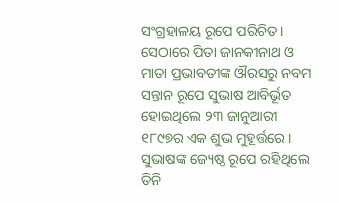ସଂଗ୍ରହାଳୟ ରୂପେ ପରିଚିତ। ସେଠାରେ ପିତା ଜାନକୀନାଥ ଓ ମାତା ପ୍ରଭାବତୀଙ୍କ ଔରସରୁ ନବମ ସନ୍ତାନ ରୂପେ ସୁଭାଷ ଆବିର୍ଭୂତ ହୋଇଥିଲେ ୨୩ ଜାନୁଆରୀ ୧୮୯୭ର ଏକ ଶୁଭ ମୁହୂର୍ତ୍ତରେ। ସୁଭାଷଙ୍କ ଜ୍ୟେଷ୍ଠ ରୂପେ ରହିଥିଲେ ତିନି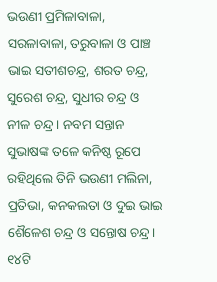ଭଉଣୀ ପ୍ରମିଳାବାଳା, ସରଳାବାଳା, ତରୁବାଳା ଓ ପାଞ୍ଚ ଭାଇ ସତୀଶଚନ୍ଦ୍ର, ଶରତ ଚନ୍ଦ୍ର, ସୁରେଶ ଚନ୍ଦ୍ର, ସୁଧୀର ଚନ୍ଦ୍ର ଓ ନୀଳ ଚନ୍ଦ୍ର। ନବମ ସନ୍ତାନ ସୁଭାଷଙ୍କ ତଳେ କନିଷ୍ଠ ରୂପେ ରହିଥିଲେ ତିନି ଭଉଣୀ ମଲିନା, ପ୍ରତିଭା, କନକଲତା ଓ ଦୁଇ ଭାଇ ଶୈଳେଶ ଚନ୍ଦ୍ର ଓ ସନ୍ତୋଷ ଚନ୍ଦ୍ର। ୧୪ଟି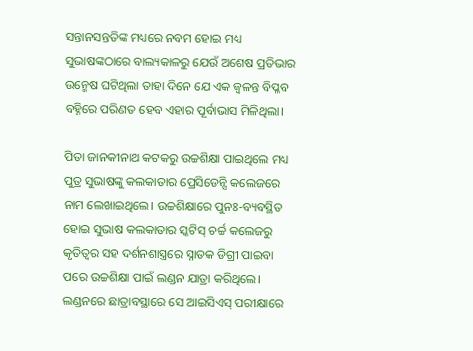ସନ୍ତାନସନ୍ତତିଙ୍କ ମଧ୍ୟରେ ନବମ ହୋଇ ମଧ୍ୟ ସୁଭାଷଙ୍କଠାରେ ବାଲ୍ୟକାଳରୁ ଯେଉଁ ଅଶେଷ ପ୍ରତିଭାର ଉନ୍ମେଷ ଘଟିଥିଲା ତାହା ଦିନେ ଯେ ଏକ ଜ୍ବଳନ୍ତ ବିପ୍ଳବ ବହ୍ନିରେ ପରିଣତ ହେବ ଏହାର ପୂର୍ବାଭାସ ମିଳିଥିଲା।

ପିତା ଜାନକୀନାଥ କଟକରୁ ଉଚ୍ଚଶିକ୍ଷା ପାଇଥିଲେ ମଧ୍ୟ ପୁତ୍ର ସୁଭାଷଙ୍କୁ କଲକାତାର ପ୍ରେସିଡେନ୍ସି କଲେଜରେ ନାମ ଲେଖାଇଥିଲେ। ଉଚ୍ଚଶିକ୍ଷାରେ ପୁନଃ-ବ୍ୟବସ୍ଥିତ ହୋଇ ସୁଭାଷ କଲକାତାର ସ୍କଟିସ୍‌ ଚର୍ଚ୍ଚ କଲେଜରୁ କୃତିତ୍ବର ସହ ଦର୍ଶନଶାସ୍ତ୍ରରେ ସ୍ନାତକ ଡିଗ୍ରୀ ପାଇବା ପରେ ଉଚ୍ଚଶିକ୍ଷା ପାଇଁ ଲଣ୍ଡନ ଯାତ୍ରା କରିଥିଲେ। ଲଣ୍ଡନରେ ଛାତ୍ରାବସ୍ଥାରେ ସେ ଆଇସିଏସ୍‌ ପରୀକ୍ଷାରେ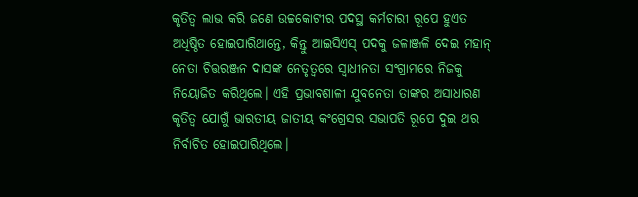କୃତିତ୍ବ ଲାଭ କରି ଜଣେ ଉଚ୍ଚକୋଟୀର ପଦସ୍ଥ କର୍ମଚାରୀ ରୂପେ ହୁଏତ ଅଧିଷ୍ଠିତ ହୋଇପାରିଥାନ୍ତେ, କିନ୍ତୁ ଆଇସିଏସ୍‌ ପଦକୁ ଜଳାଞ୍ଜଳି ଦେଇ ମହାନ୍‌ ନେତା ଚିତ୍ତରଞ୍ଜନ ଦାସଙ୍କ ନେତୃତ୍ବରେ ସ୍ବାଧୀନତା ସଂଗ୍ରାମରେ ନିଜକୁ ନିୟୋଜିତ କରିଥିଲେ। ଏହି ପ୍ରଭାବଶାଳୀ ଯୁବନେତା ତାଙ୍କର ଅସାଧାରଣ କୃତିତ୍ବ ଯୋଗୁଁ ଭାରତୀୟ ଜାତୀୟ କଂଗ୍ରେସର ସଭାପତି ରୂପେ ଦୁଇ ଥର ନିର୍ବାଚିତ ହୋଇପାରିଥିଲେ।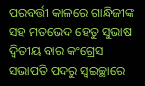ପରବର୍ତ୍ତୀ କାଳରେ ଗାନ୍ଧିଜୀଙ୍କ ସହ ମତଭେଦ ହେତୁ ସୁଭାଷ ଦ୍ବିତୀୟ ବାର କଂଗ୍ରେସ ସଭାପତି ପଦରୁ ସ୍ବଇଚ୍ଛାରେ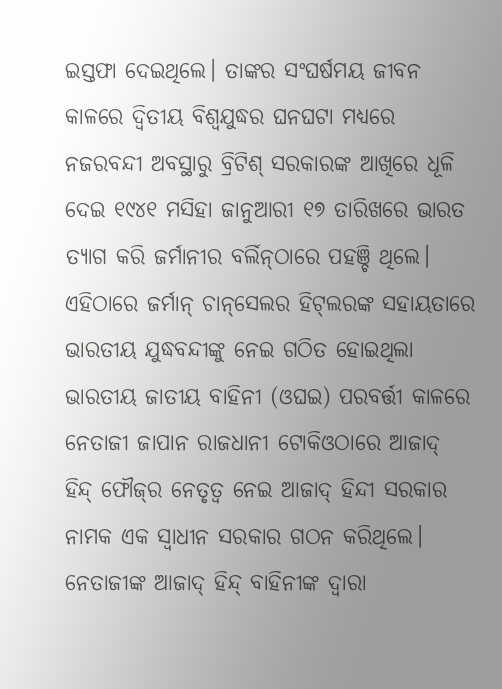ଇସ୍ତଫା ଦେଇଥିଲେ। ତାଙ୍କର ସଂଘର୍ଷମୟ ଜୀବନ କାଳରେ ଦ୍ବିତୀୟ ବିଶ୍ବଯୁଦ୍ଧର ଘନଘଟା ମଧ୍ୟରେ ନଜରବନ୍ଦୀ ଅବସ୍ଥାରୁ ବ୍ରିଟିଶ୍‌ ସରକାରଙ୍କ ଆଖିରେ ଧୂଳି ଦେଇ ୧୯୪୧ ମସିହା ଜାନୁଆରୀ ୧୭ ତାରିଖରେ ଭାରତ ତ୍ୟାଗ କରି ଜର୍ମାନୀର ବର୍ଲିନ୍‌ଠାରେ ପହଞ୍ଚି ଥିଲେ। ଏହିଠାରେ ଜର୍ମାନ୍‌ ଚାନ୍‌ସେଲର ହିଟ୍‌ଲରଙ୍କ ସହାୟତାରେ ଭାରତୀୟ ଯୁଦ୍ଧବନ୍ଦୀଙ୍କୁ ନେଇ ଗଠିତ ହୋଇଥିଲା ଭାରତୀୟ ଜାତୀୟ ବାହିନୀ (ଓଘଇ) ପରବର୍ତ୍ତୀ କାଳରେ ନେତାଜୀ ଜାପାନ ରାଜଧାନୀ ଟୋକିଓଠାରେ ଆଜାଦ୍‌ ହିନ୍ଦ୍‌ ଫୌଜ୍‌ର ନେତୃତ୍ବ ନେଇ ଆଜାଦ୍‌ ହିନ୍ଦୀ ସରକାର ନାମକ ଏକ ସ୍ବାଧୀନ ସରକାର ଗଠନ କରିଥିଲେ। ନେତାଜୀଙ୍କ ଆଜାଦ୍‌ ହିନ୍ଦ୍‌ ବାହିନୀଙ୍କ ଦ୍ବାରା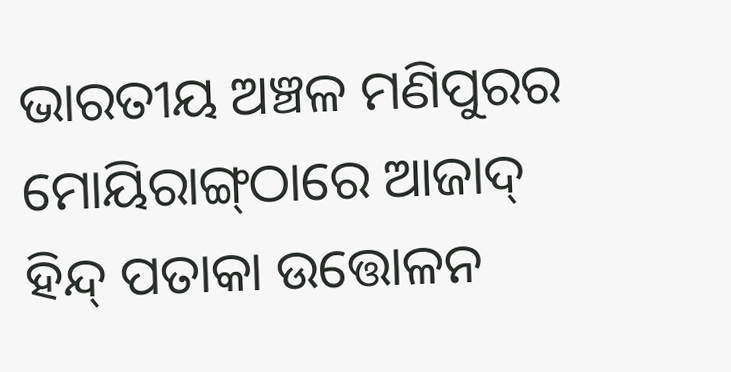ଭାରତୀୟ ଅଞ୍ଚଳ ମଣିପୁରର ମୋୟିରାଙ୍ଗ୍‌ଠାରେ ଆଜାଦ୍‌ ହିନ୍ଦ୍‌ ପତାକା ଉତ୍ତୋଳନ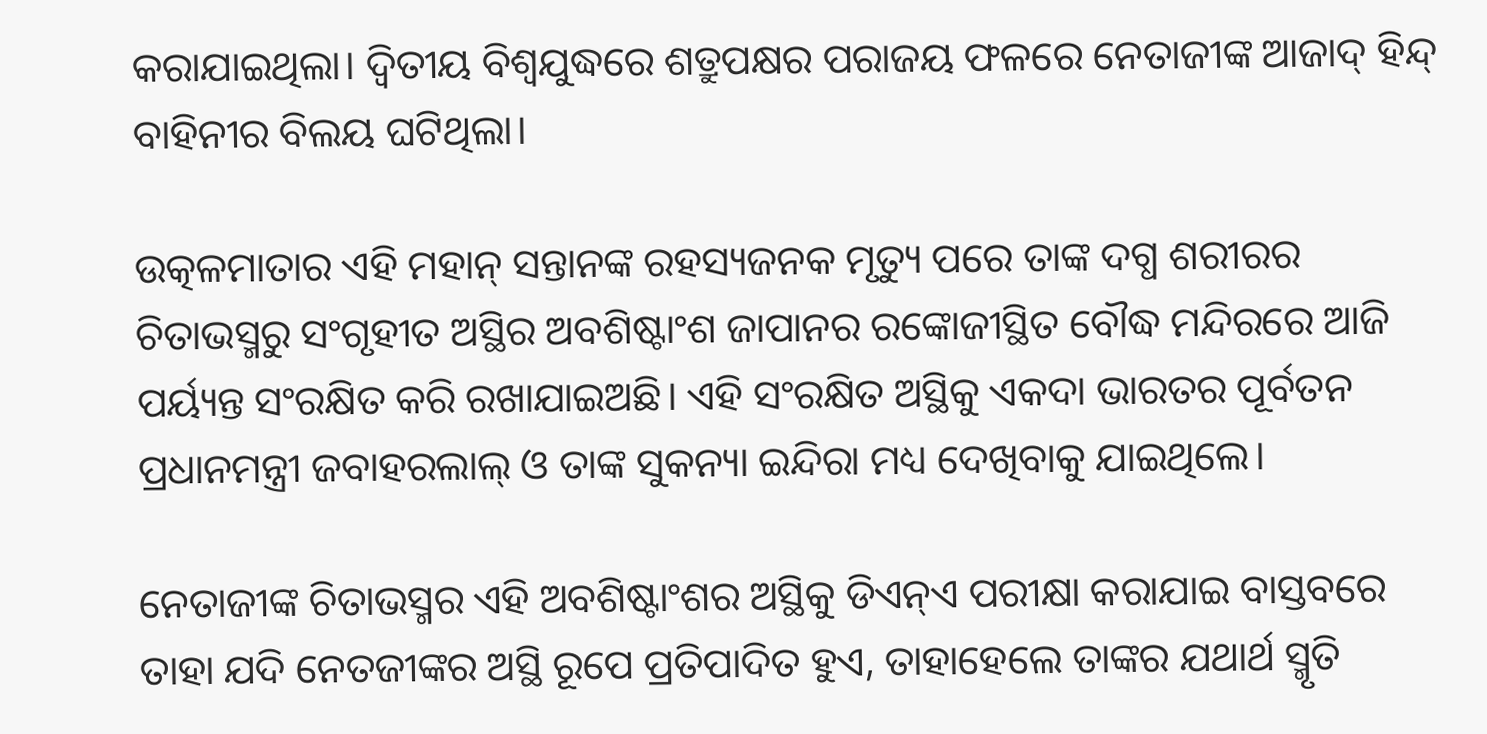କରାଯାଇଥିଲା। ଦ୍ବିତୀୟ ବିଶ୍ବଯୁଦ୍ଧରେ ଶତ୍ରୁପକ୍ଷର ପରାଜୟ ଫଳରେ ନେତାଜୀଙ୍କ ଆଜାଦ୍‌ ହିନ୍ଦ୍‌ ବାହିନୀର ବିଲୟ ଘଟିଥିଲା।

ଉତ୍କଳମାତାର ଏହି ମହାନ୍‌ ସନ୍ତାନଙ୍କ ରହସ୍ୟଜନକ ମୃତ୍ୟୁ ପରେ ତାଙ୍କ ଦଗ୍ଧ ଶରୀରର ଚିତାଭସ୍ମରୁ ସଂଗୃହୀତ ଅସ୍ଥିର ଅବଶିଷ୍ଟାଂଶ ଜାପାନର ରଙ୍କୋଜୀସ୍ଥିତ ବୌଦ୍ଧ ମନ୍ଦିରରେ ଆଜି ପର୍ୟ୍ୟନ୍ତ ସଂରକ୍ଷିତ କରି ରଖାଯାଇଅଛି। ଏହି ସଂରକ୍ଷିତ ଅସ୍ଥିକୁ ଏକଦା ଭାରତର ପୂର୍ବତନ ପ୍ରଧାନମନ୍ତ୍ରୀ ଜବାହରଲାଲ୍‌ ଓ ତାଙ୍କ ସୁକନ୍ୟା ଇନ୍ଦିରା ମଧ୍ୟ ଦେଖିବାକୁ ଯାଇଥିଲେ।

ନେତାଜୀଙ୍କ ଚିତାଭସ୍ମର ଏହି ଅବଶିଷ୍ଟାଂଶର ଅସ୍ଥିକୁ ଡିଏନ୍‌ଏ ପରୀକ୍ଷା କରାଯାଇ ବାସ୍ତବରେ ତାହା ଯଦି ନେତଜୀଙ୍କର ଅସ୍ଥି ରୂପେ ପ୍ରତିପାଦିତ ହୁଏ, ତାହାହେଲେ ତାଙ୍କର ଯଥାର୍ଥ ସ୍ମୃତି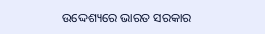ଉଦ୍ଦେଶ୍ୟରେ ଭାରତ ସରକାର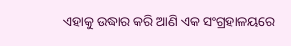ଏହାକୁ ଉଦ୍ଧାର କରି ଆଣି ଏକ ସଂଗ୍ରହାଳୟରେ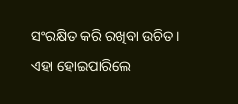ସଂରକ୍ଷିତ କରି ରଖିବା ଉଚିତ। ଏହା ହୋଇପାରିଲେ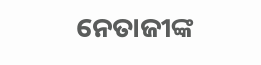ନେତାଜୀଙ୍କ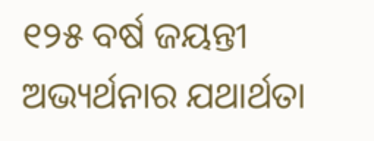୧୨୫ ବର୍ଷ ଜୟନ୍ତୀ ଅଭ୍ୟର୍ଥନାର ଯଥାର୍ଥତା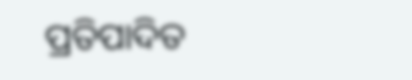ପ୍ରତିପାଦିତ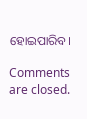ହୋଇପାରିବ।

Comments are closed.